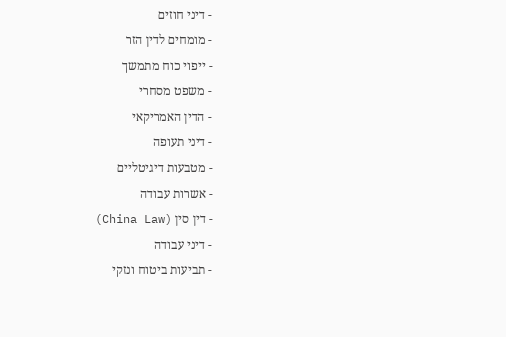- דיני חוזים
- מומחים לדין הזר
- ייפוי כוח מתמשך
- משפט מסחרי
- הדין האמריקאי
- דיני תעופה
- מטבעות דיגיטליים
- אשרות עבודה
- דין סין (China Law)
- דיני עבודה
- תביעות ביטוח ונזקי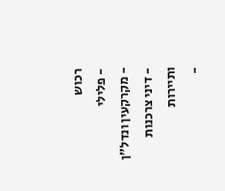רכוש
- פלילי
- מקרקעין ונדל"ן
- דיני צרכנות ותיירות
-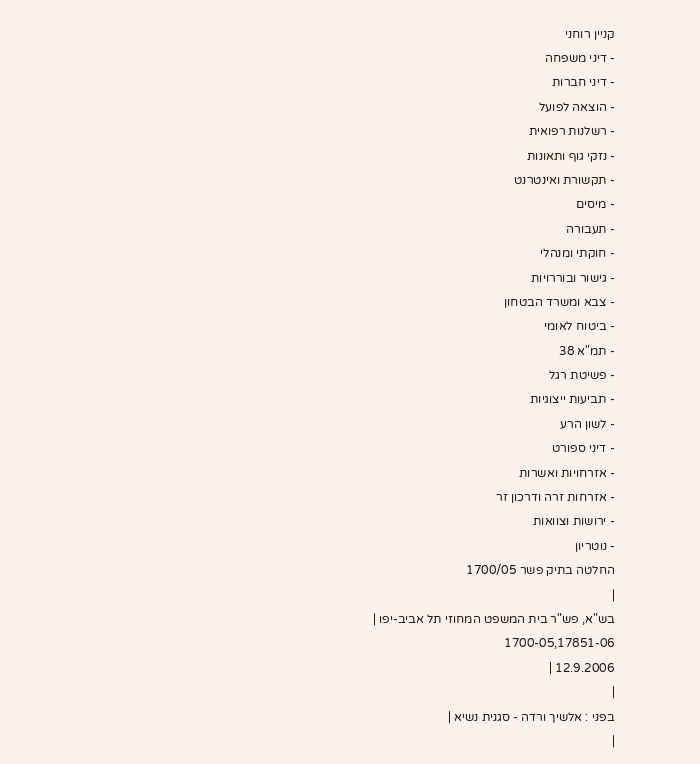קניין רוחני
- דיני משפחה
- דיני חברות
- הוצאה לפועל
- רשלנות רפואית
- נזקי גוף ותאונות
- תקשורת ואינטרנט
- מיסים
- תעבורה
- חוקתי ומנהלי
- גישור ובוררויות
- צבא ומשרד הבטחון
- ביטוח לאומי
- תמ"א 38
- פשיטת רגל
- תביעות ייצוגיות
- לשון הרע
- דיני ספורט
- אזרחויות ואשרות
- אזרחות זרה ודרכון זר
- ירושות וצוואות
- נוטריון
החלטה בתיק פשר 1700/05
|
בש"א, פש"ר בית המשפט המחוזי תל אביב-יפו |
1700-05,17851-06
12.9.2006 |
|
בפני : אלשיך ורדה - סגנית נשיא |
|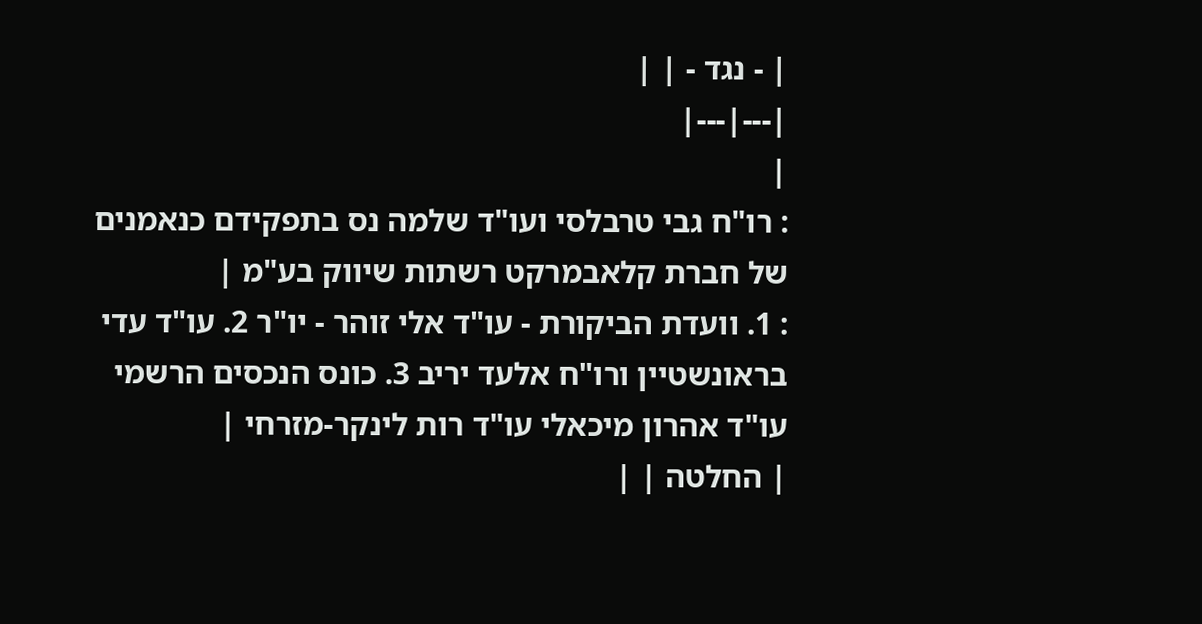| - נגד - | |
|---|---|
|
: רו"ח גבי טרבלסי ועו"ד שלמה נס בתפקידם כנאמנים של חברת קלאבמרקט רשתות שיווק בע"מ |
: 1. וועדת הביקורת - עו"ד אלי זוהר - יו"ר 2. עו"ד עדי בראונשטיין ורו"ח אלעד יריב 3. כונס הנכסים הרשמי עו"ד אהרון מיכאלי עו"ד רות לינקר-מזרחי |
| החלטה | |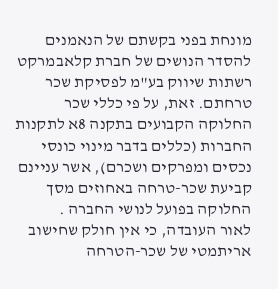מונחת בפני בקשתם של הנאמנים להסדר הנושים של חברת קלאבמרקט רשתות שיווק בע"מ לפסיקת שכר טרחתם. זאת, על פי כללי שכר החלוקה הקבועים בתקנה 8א לתקנות החברות (כללים בדבר מינוי כונסי נכסים ומפרקים ושכרם), אשר עניינם קביעת שכר-טרחה באחוזים מסך החלוקה בפועל לנושי החברה .
לאור העובדה, כי אין חולק שחישוב אריתמטי של שכר-הטרחה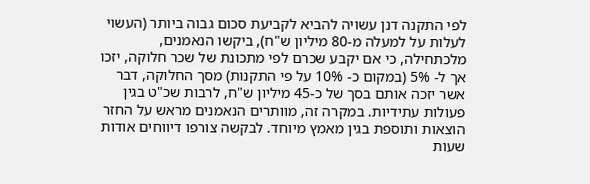לפי התקנה דנן עשויה להביא לקביעת סכום גבוה ביותר (העשוי לעלות על למעלה מ-80 מיליון ש"ח), ביקשו הנאמנים, מלכתחילה, כי אם יקבע שכרם לפי מתכונת של שכר חלוקה, יזכו אך ל- 5% (במקום כ- 10% על פי התקנות) מסך החלוקה, דבר אשר יזכה אותם בסך של כ-45 מיליון ש"ח, לרבות שכ"ט בגין פעולות עתידיות. במקרה זה, מוותרים הנאמנים מראש על החזר הוצאות ותוספת בגין מאמץ מיוחד. לבקשה צורפו דיווחים אודות שעות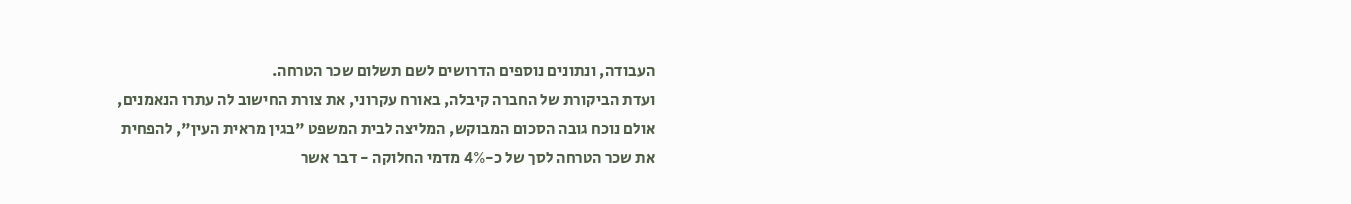העבודה, ונתונים נוספים הדרושים לשם תשלום שכר הטרחה.
ועדת הביקורת של החברה קיבלה, באורח עקרוני, את צורת החישוב לה עתרו הנאמנים, אולם נוכח גובה הסכום המבוקש, המליצה לבית המשפט "בגין מראית העין", להפחית את שכר הטרחה לסך של כ-4% מדמי החלוקה - דבר אשר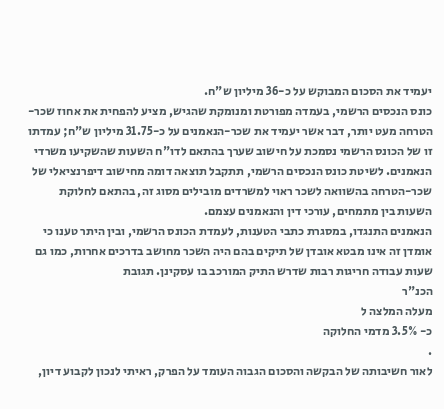יעמיד את הסכום המבוקש על כ-36 מיליון ש"ח.
כונס הנכסים הרשמי, בעמדה מפורטת ומנומקת שהגיש, מציע להפחית את אחוז שכר-הטרחה מעט יותר, דבר אשר יעמיד את שכר-הנאמנים על כ-31.75 מיליון ש"ח; עמדתו זו של הכונס הרשמי נסמכת על חישוב שערך בהתאם לדו"ח השעות שהשקיעו משרדי הנאמנים. לשיטת כונס הנכסים הרשמי, תתקבל תוצאה דומה מחישוב דיפרנציאלי של שכר-הטרחה בהשוואה לשכר ראוי למשרדים מובילים מסוג זה, בהתאם לחלוקת השעות בין מתמחים, עורכי דין והנאמנים עצמם.
הנאמנים התנגדו, במסגרת כתבי הטענות, לעמדת הכונס הרשמי, ובין היתר טענו כי אומדן זה אינו מבטא אובדן של תיקים בהם היה השכר מחושב בדרכים אחרות, כמו גם שעות עבודה חריגות רבות שדרש התיק המורכב בו עסקינן. תגובת
הכנ"ר
מעלה המלצה ל
כ- 3.5% מדמי החלוקה
.
לאור חשיבותה של הבקשה והסכום הגבוה העומד על הפרק, ראיתי לנכון לקבוע דיון,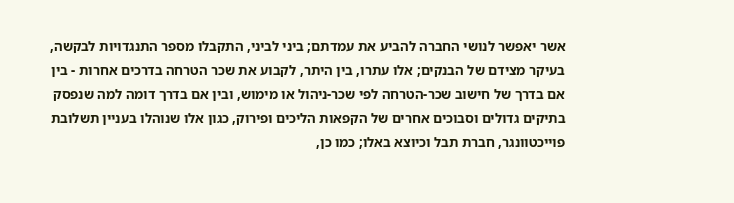אשר יאפשר לנושי החברה להביע את עמדתם; ביני לביני, התקבלו מספר התנגדויות לבקשה, בעיקר מצידם של הבנקים; אלו עתרו, בין היתר, לקבוע את שכר הטרחה בדרכים אחרות - בין אם בדרך של חישוב שכר-הטרחה לפי שכר-ניהול או מימוש, ובין אם בדרך דומה למה שנפסק בתיקים גדולים וסבוכים אחרים של הקפאות הליכים ופירוק, כגון אלו שנוהלו בעניין תשלובת פוייכטוונגר, חברת תבל וכיוצא באלו; כמו כן,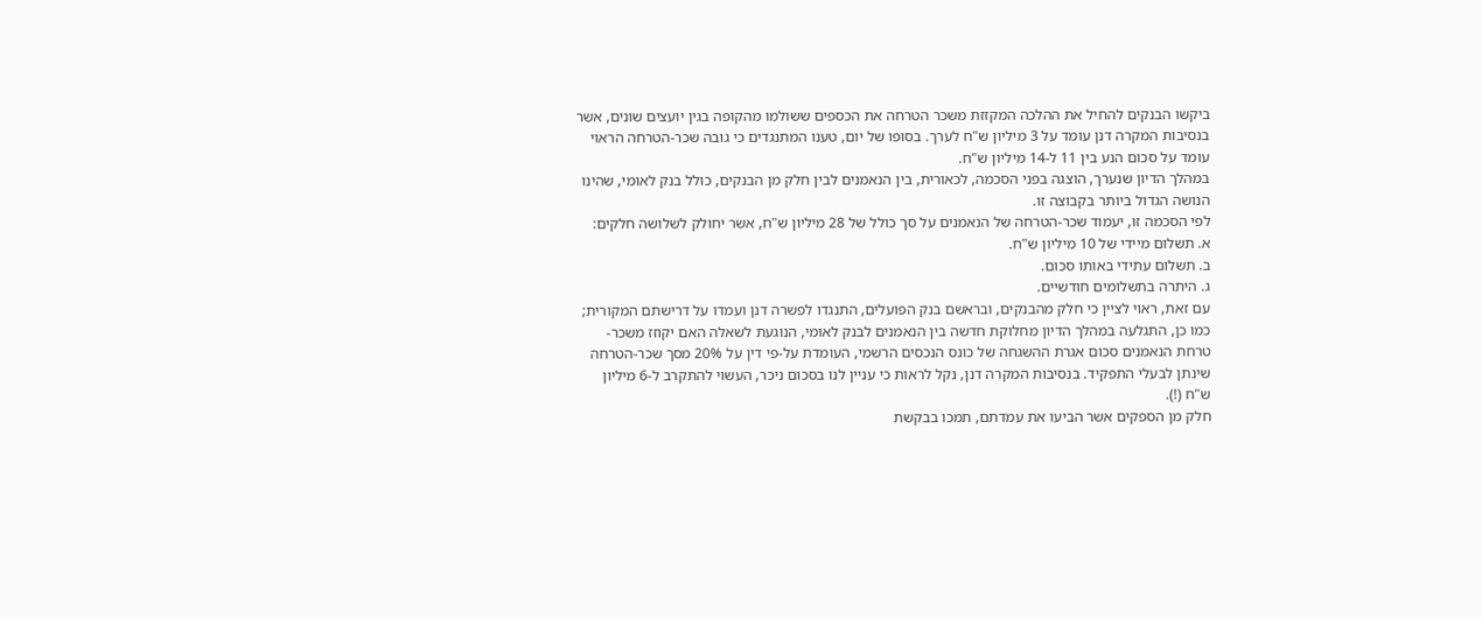ביקשו הבנקים להחיל את ההלכה המקזזת משכר הטרחה את הכספים ששולמו מהקופה בגין יועצים שונים, אשר בנסיבות המקרה דנן עומד על 3 מיליון ש"ח לערך. בסופו של יום, טענו המתנגדים כי גובה שכר-הטרחה הראוי עומד על סכום הנע בין 11 ל-14 מיליון ש"ח.
במהלך הדיון שנערך, הוצגה בפני הסכמה, לכאורית, בין הנאמנים לבין חלק מן הבנקים, כולל בנק לאומי, שהינו הנושה הגדול ביותר בקבוצה זו.
לפי הסכמה זו, יעמוד שכר-הטרחה של הנאמנים על סך כולל של 28 מיליון ש"ח, אשר יחולק לשלושה חלקים:
א. תשלום מיידי של 10 מיליון ש"ח.
ב. תשלום עתידי באותו סכום.
ג. היתרה בתשלומים חודשיים.
עם זאת, ראוי לציין כי חלק מהבנקים, ובראשם בנק הפועלים, התנגדו לפשרה דנן ועמדו על דרישתם המקורית; כמו כן, התגלעה במהלך הדיון מחלוקת חדשה בין הנאמנים לבנק לאומי, הנוגעת לשאלה האם יקוזז משכר-טרחת הנאמנים סכום אגרת ההשגחה של כונס הנכסים הרשמי, העומדת על-פי דין על 20% מסך שכר-הטרחה שינתן לבעלי התפקיד. בנסיבות המקרה דנן, נקל לראות כי עניין לנו בסכום ניכר, העשוי להתקרב ל-6 מיליון ש"ח (!).
חלק מן הספקים אשר הביעו את עמדתם, תמכו בבקשת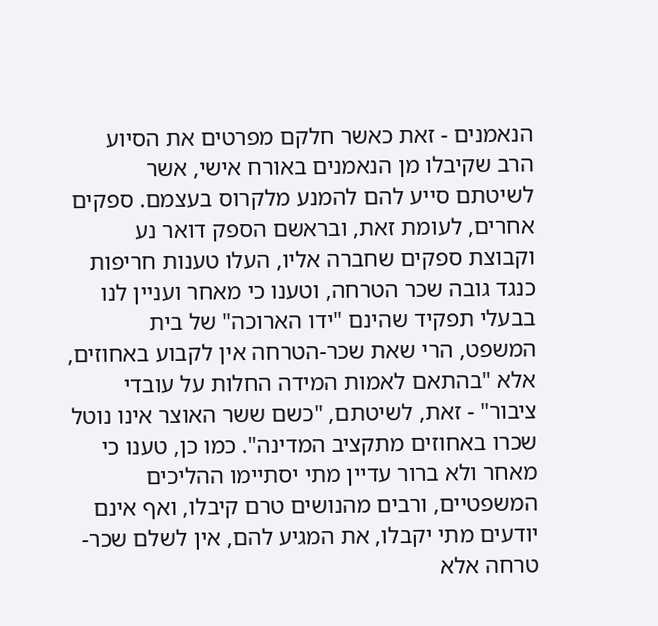הנאמנים - זאת כאשר חלקם מפרטים את הסיוע הרב שקיבלו מן הנאמנים באורח אישי, אשר לשיטתם סייע להם להמנע מלקרוס בעצמם. ספקים אחרים, לעומת זאת, ובראשם הספק דואר נע וקבוצת ספקים שחברה אליו, העלו טענות חריפות כנגד גובה שכר הטרחה, וטענו כי מאחר ועניין לנו בבעלי תפקיד שהינם "ידו הארוכה" של בית המשפט, הרי שאת שכר-הטרחה אין לקבוע באחוזים, אלא "בהתאם לאמות המידה החלות על עובדי ציבור" - זאת, לשיטתם, "כשם ששר האוצר אינו נוטל שכרו באחוזים מתקציב המדינה". כמו כן, טענו כי מאחר ולא ברור עדיין מתי יסתיימו ההליכים המשפטיים, ורבים מהנושים טרם קיבלו, ואף אינם יודעים מתי יקבלו, את המגיע להם, אין לשלם שכר-טרחה אלא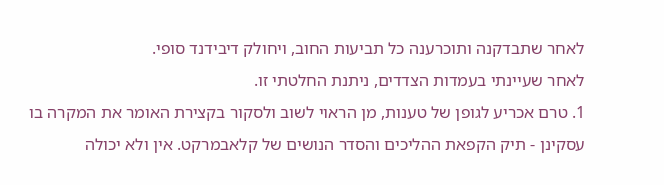לאחר שתבדקנה ותוכרענה כל תביעות החוב, ויחולק דיבידנד סופי.
לאחר שעיינתי בעמדות הצדדים, ניתנת החלטתי זו.
1. טרם אכריע לגופן של טענות, מן הראוי לשוב ולסקור בקצירת האומר את המקרה בו עסקינן - תיק הקפאת ההליכים והסדר הנושים של קלאבמרקט. אין ולא יכולה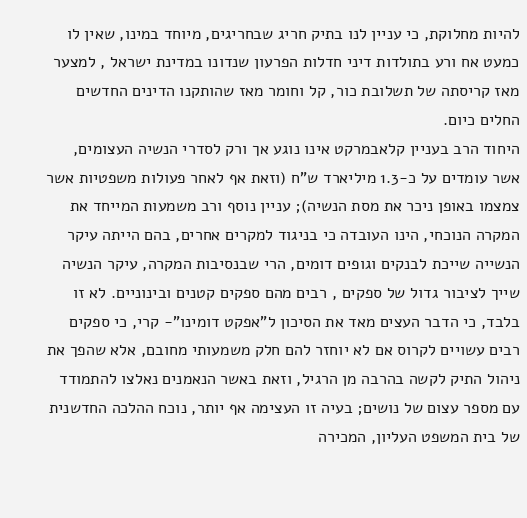להיות מחלוקת, כי עניין לנו בתיק חריג שבחריגים, מיוחד במינו, שאין לו כמעט אח ורע בתולדות דיני חדלות הפרעון שנדונו במדינת ישראל , למצער מאז קריסתה של תשלובת כור, קל וחומר מאז שהותקנו הדינים החדשים החלים כיום.
היחוד הרב בעניין קלאבמרקט אינו נוגע אך ורק לסדרי הנשיה העצומים, אשר עומדים על כ-1.3 מיליארד ש"ח (וזאת אף לאחר פעולות משפטיות אשר צמצמו באופן ניכר את מסת הנשיה); עניין נוסף ורב משמעות המייחד את המקרה הנוכחי, הינו העובדה כי בניגוד למקרים אחרים, בהם הייתה עיקר הנשייה שייכת לבנקים וגופים דומים, הרי שבנסיבות המקרה, עיקר הנשיה שייך לציבור גדול של ספקים , רבים מהם ספקים קטנים ובינוניים. לא זו בלבד, כי הדבר העצים מאד את הסיכון ל"אפקט דומינו"- קרי, כי ספקים רבים עשויים לקרוס אם לא יוחזר להם חלק משמעותי מחובם, אלא שהפך את ניהול התיק לקשה בהרבה מן הרגיל, וזאת באשר הנאמנים נאלצו להתמודד עם מספר עצום של נושים; בעיה זו העצימה אף יותר, נוכח ההלכה החדשנית של בית המשפט העליון, המכירה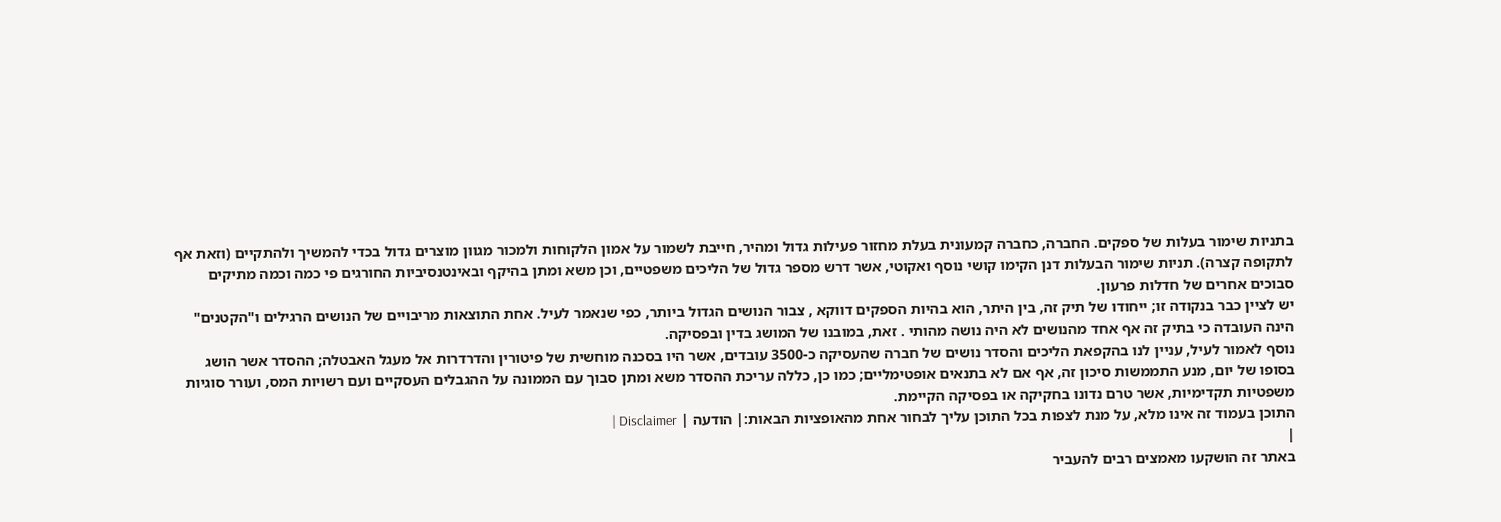בתניות שימור בעלות של ספקים. החברה, כחברה קמעונית בעלת מחזור פעילות גדול ומהיר, חייבת לשמור על אמון הלקוחות ולמכור מגוון מוצרים גדול בכדי להמשיך ולהתקיים (וזאת אף לתקופה קצרה). תניות שימור הבעלות דנן הקימו קושי נוסף ואקוטי, אשר דרש מספר גדול של הליכים משפטיים, וכן משא ומתן בהיקף ובאינטנסיביות החורגים פי כמה וכמה מתיקים סבוכים אחרים של חדלות פרעון.
יש לציין כבר בנקודה זו; ייחודו של תיק זה, בין היתר, הוא בהיות הספקים דווקא , צבור הנושים הגדול ביותר, כפי שנאמר לעיל. אחת התוצאות מריבויים של הנושים הרגילים ו"הקטנים" הינה העובדה כי בתיק זה אף אחד מהנושים לא היה נושה מהותי . זאת, במובנו של המושג בדין ובפסיקה.
נוסף לאמור לעיל, עניין לנו בהקפאת הליכים והסדר נושים של חברה שהעסיקה כ-3500 עובדים, אשר היו בסכנה מוחשית של פיטורין והדרדרות אל מעגל האבטלה; ההסדר אשר הושג בסופו של יום, מנע התממשות סיכון זה, אף אם לא בתנאים אופטימליים; כמו כן, כללה עריכת ההסדר משא ומתן סבוך עם הממונה על ההגבלים העסקיים ועם רשויות המס, ועורר סוגיות משפטיות תקדימיות, אשר טרם נדונו בחקיקה או בפסיקה הקיימת.
התוכן בעמוד זה אינו מלא, על מנת לצפות בכל התוכן עליך לבחור אחת מהאופציות הבאות:| הודעה | Disclaimer |
|
באתר זה הושקעו מאמצים רבים להעביר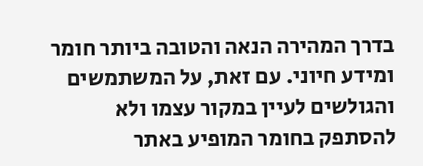בדרך המהירה הנאה והטובה ביותר חומר ומידע חיוני. עם זאת, על המשתמשים והגולשים לעיין במקור עצמו ולא להסתפק בחומר המופיע באתר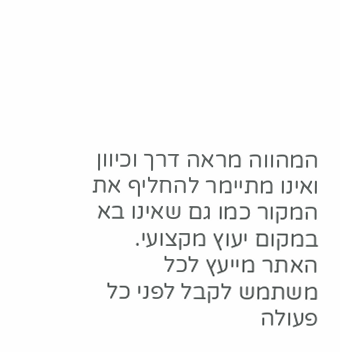המהווה מראה דרך וכיוון ואינו מתיימר להחליף את המקור כמו גם שאינו בא במקום יעוץ מקצועי. האתר מייעץ לכל משתמש לקבל לפני כל פעולה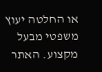או החלטה יעוץ משפטי מבעל מקצוע. האתר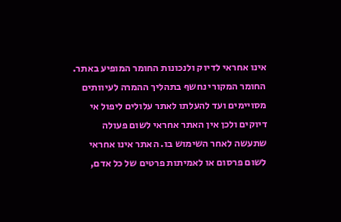אינו אחראי לדיוק ולנכונות החומר המופיע באתר. החומר המקורי נחשף בתהליך ההמרה לעיוותים מסויימים ועד להעלתו לאתר עלולים ליפול אי דיוקים ולכן אין האתר אחראי לשום פעולה שתעשה לאחר השימוש בו. האתר אינו אחראי לשום פרסום או לאמיתות פרטים של כל אדם,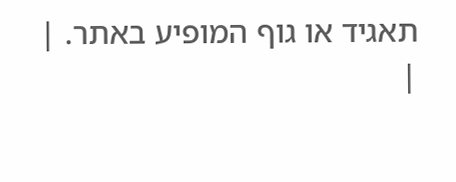תאגיד או גוף המופיע באתר. |
|